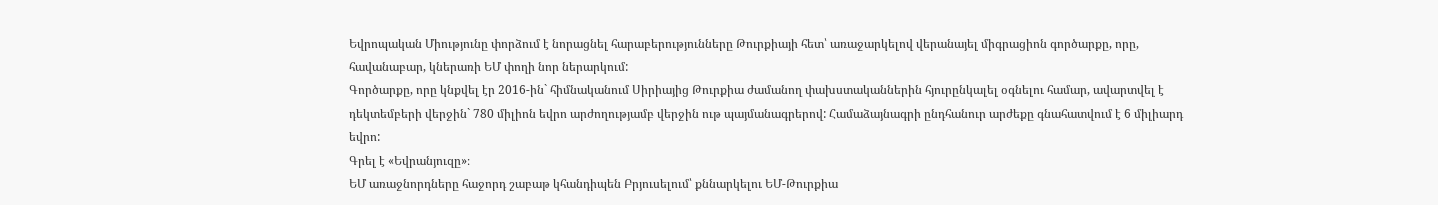Եվրոպական Միությունը փորձում է նորացնել հարաբերությունները Թուրքիայի հետ՝ առաջարկելով վերանայել միգրացիոն գործարքը, որը, հավանաբար, կներառի ԵՄ փողի նոր ներարկում:
Գործարքը, որը կնքվել էր 2016-ին` հիմնականում Սիրիայից Թուրքիա ժամանող փախստականներին հյուրընկալել օգնելու համար, ավարտվել է դեկտեմբերի վերջին` 780 միլիոն եվրո արժողությամբ վերջին ութ պայմանագրերով: Համաձայնագրի ընդհանուր արժեքը գնահատվում է 6 միլիարդ եվրո:
Գրել է «Եվրանյուզը»։
ԵՄ առաջնորդները հաջորդ շաբաթ կհանդիպեն Բրյուսելում՝ քննարկելու ԵՄ-Թուրքիա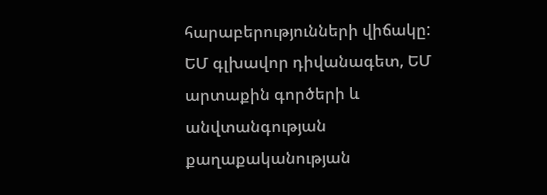հարաբերությունների վիճակը: ԵՄ գլխավոր դիվանագետ, ԵՄ արտաքին գործերի և անվտանգության քաղաքականության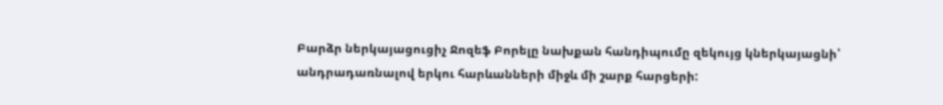Բարձր ներկայացուցիչ Ջոզեֆ Բորելը նախքան հանդիպումը զեկույց կներկայացնի՝ անդրադառնալով երկու հարևանների միջև մի շարք հարցերի: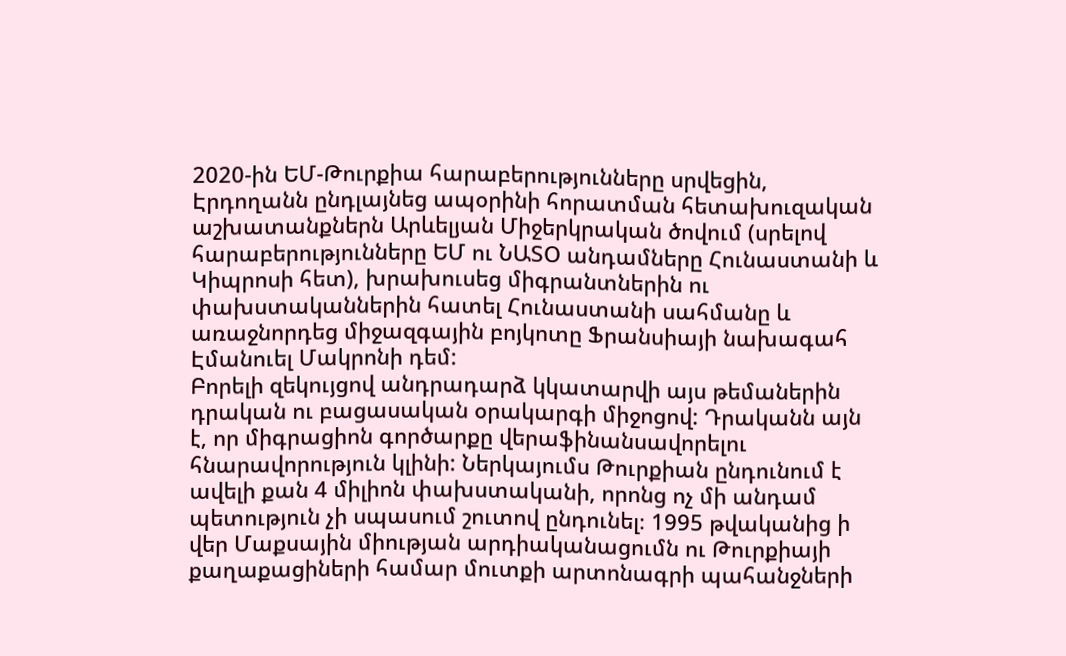2020-ին ԵՄ-Թուրքիա հարաբերությունները սրվեցին, Էրդողանն ընդլայնեց ապօրինի հորատման հետախուզական աշխատանքներն Արևելյան Միջերկրական ծովում (սրելով հարաբերությունները ԵՄ ու ՆԱՏՕ անդամները Հունաստանի և Կիպրոսի հետ), խրախուսեց միգրանտներին ու փախստականներին հատել Հունաստանի սահմանը և առաջնորդեց միջազգային բոյկոտը Ֆրանսիայի նախագահ Էմանուել Մակրոնի դեմ:
Բորելի զեկույցով անդրադարձ կկատարվի այս թեմաներին դրական ու բացասական օրակարգի միջոցով: Դրականն այն է, որ միգրացիոն գործարքը վերաֆինանսավորելու հնարավորություն կլինի: Ներկայումս Թուրքիան ընդունում է ավելի քան 4 միլիոն փախստականի, որոնց ոչ մի անդամ պետություն չի սպասում շուտով ընդունել։ 1995 թվականից ի վեր Մաքսային միության արդիականացումն ու Թուրքիայի քաղաքացիների համար մուտքի արտոնագրի պահանջների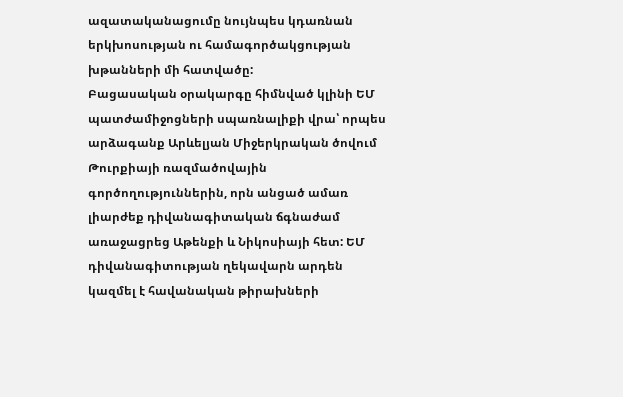ազատականացումը նույնպես կդառնան երկխոսության ու համագործակցության խթանների մի հատվածը:
Բացասական օրակարգը հիմնված կլինի ԵՄ պատժամիջոցների սպառնալիքի վրա՝ որպես արձագանք Արևելյան Միջերկրական ծովում Թուրքիայի ռազմածովային գործողություններին, որն անցած ամառ լիարժեք դիվանագիտական ճգնաժամ առաջացրեց Աթենքի և Նիկոսիայի հետ: ԵՄ դիվանագիտության ղեկավարն արդեն կազմել է հավանական թիրախների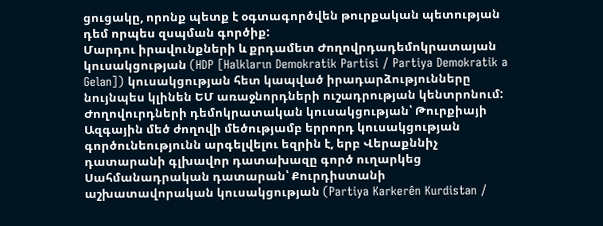ցուցակը, որոնք պետք է օգտագործվեն թուրքական պետության դեմ որպես զսպման գործիք:
Մարդու իրավունքների և քրդամետ Ժողովրդադեմոկրատայան կուսակցության (HDP [Halkların Demokratik Partisi / Partiya Demokratik a Gelan]) կուսակցության հետ կապված իրադարձությունները նույնպես կլինեն ԵՄ առաջնորդների ուշադրության կենտրոնում: Ժողովուրդների դեմոկրատական կուսակցության՝ Թուրքիայի Ազգային մեծ ժողովի մեծությամբ երրորդ կուսակցության գործունեությունն արգելվելու եզրին է, երբ Վերաքննիչ դատարանի գլխավոր դատախազը գործ ուղարկեց Սահմանադրական դատարան՝ Քուրդիստանի աշխատավորական կուսակցության (Partiya Karkerên Kurdistan /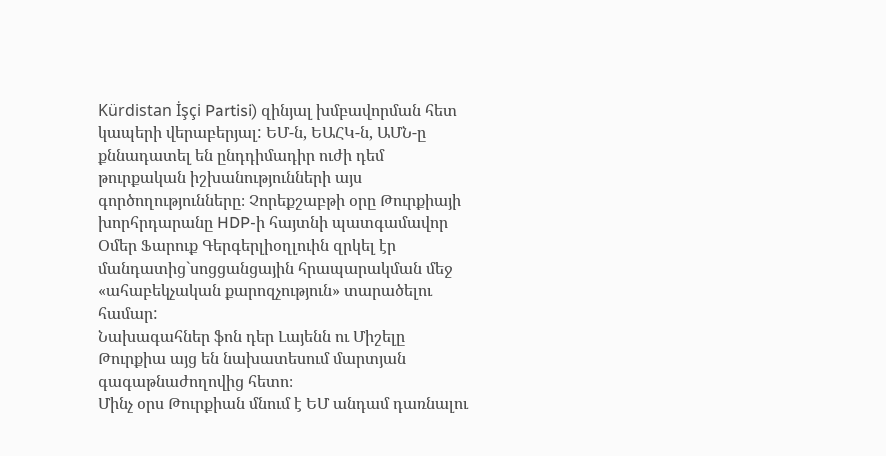Kürdistan İşçi Partisi) զինյալ խմբավորման հետ կապերի վերաբերյալ: ԵՄ-ն, ԵԱՀԿ-ն, ԱՄՆ-ը քննադատել են ընդդիմադիր ուժի դեմ թուրքական իշխանությունների այս գործողությունները։ Չորեքշաբթի օրը Թուրքիայի խորհրդարանը HDP-ի հայտնի պատգամավոր Օմեր Ֆարուք Գերգերլիօղլուին զրկել էր մանդատից`սոցցանցային հրապարակման մեջ «ահաբեկչական քարոզչություն» տարածելու համար:
Նախագահներ ֆոն դեր Լայենն ու Միշելը Թուրքիա այց են նախատեսում մարտյան գագաթնաժողովից հետո։
Մինչ օրս Թուրքիան մնում է ԵՄ անդամ դառնալու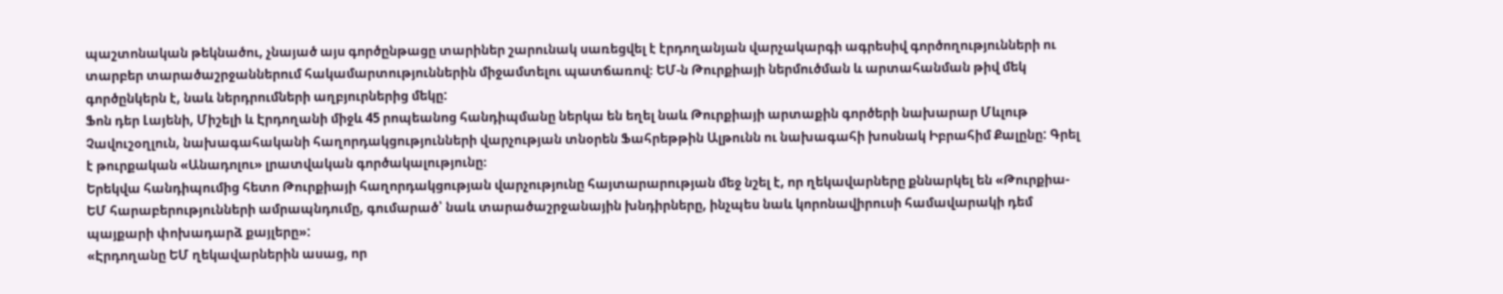պաշտոնական թեկնածու, չնայած այս գործընթացը տարիներ շարունակ սառեցվել է էրդողանյան վարչակարգի ագրեսիվ գործողությունների ու տարբեր տարածաշրջաններում հակամարտություններին միջամտելու պատճառով։ ԵՄ-ն Թուրքիայի ներմուծման և արտահանման թիվ մեկ գործընկերն է, նաև ներդրումների աղբյուրներից մեկը:
Ֆոն դեր Լայենի, Միշելի և Էրդողանի միջև 45 րոպեանոց հանդիպմանը ներկա են եղել նաև Թուրքիայի արտաքին գործերի նախարար Մևլութ Չավուշօղլուն, նախագահականի հաղորդակցությունների վարչության տնօրեն Ֆահրեթթին Ալթունն ու նախագահի խոսնակ Իբրահիմ Քալընը: Գրել է թուրքական «Անադոլու» լրատվական գործակալությունը։
Երեկվա հանդիպումից հետո Թուրքիայի հաղորդակցության վարչությունը հայտարարության մեջ նշել է, որ ղեկավարները քննարկել են «Թուրքիա-ԵՄ հարաբերությունների ամրապնդումը, գումարած՝ նաև տարածաշրջանային խնդիրները, ինչպես նաև կորոնավիրուսի համավարակի դեմ պայքարի փոխադարձ քայլերը»:
«Էրդողանը ԵՄ ղեկավարներին ասաց, որ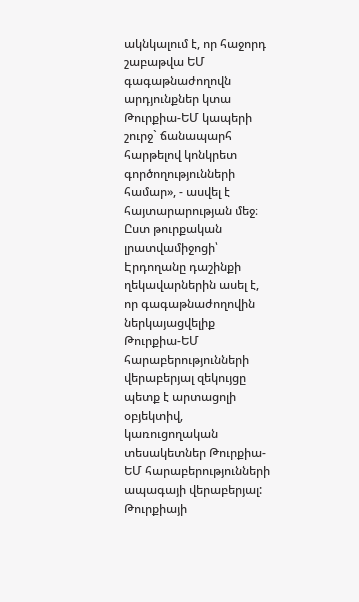ակնկալում է, որ հաջորդ շաբաթվա ԵՄ գագաթնաժողովն արդյունքներ կտա Թուրքիա-ԵՄ կապերի շուրջ` ճանապարհ հարթելով կոնկրետ գործողությունների համար», - ասվել է հայտարարության մեջ։
Ըստ թուրքական լրատվամիջոցի՝ Էրդողանը դաշինքի ղեկավարներին ասել է, որ գագաթնաժողովին ներկայացվելիք Թուրքիա-ԵՄ հարաբերությունների վերաբերյալ զեկույցը պետք է արտացոլի օբյեկտիվ, կառուցողական տեսակետներ Թուրքիա-ԵՄ հարաբերությունների ապագայի վերաբերյալ:
Թուրքիայի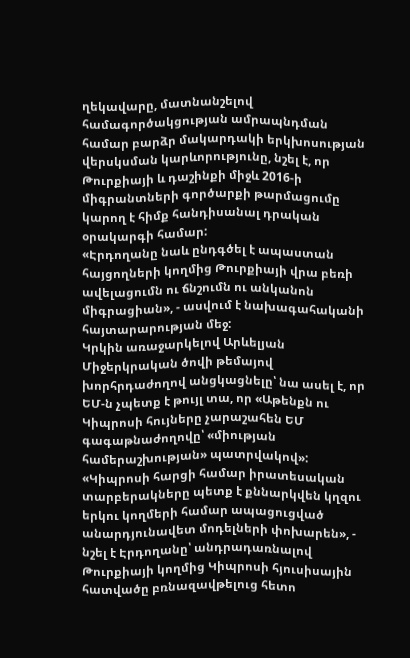ղեկավարը, մատնանշելով համագործակցության ամրապնդման համար բարձր մակարդակի երկխոսության վերսկսման կարևորությունը, նշել է, որ Թուրքիայի և դաշինքի միջև 2016-ի միգրանտների գործարքի թարմացումը կարող է հիմք հանդիսանալ դրական օրակարգի համար:
«Էրդողանը նաև ընդգծել է ապաստան հայցողների կողմից Թուրքիայի վրա բեռի ավելացումն ու ճնշումն ու անկանոն միգրացիան», - ասվում է նախագահականի հայտարարության մեջ:
Կրկին առաջարկելով Արևելյան Միջերկրական ծովի թեմայով խորհրդաժողով անցկացնելը՝ նա ասել է, որ ԵՄ-ն չպետք է թույլ տա, որ «Աթենքն ու Կիպրոսի հույները չարաշահեն ԵՄ գագաթնաժողովը՝ «միության համերաշխության» պատրվակով»:
«Կիպրոսի հարցի համար իրատեսական տարբերակները պետք է քննարկվեն կղզու երկու կողմերի համար ապացուցված անարդյունավետ մոդելների փոխարեն», - նշել է Էրդողանը՝ անդրադառնալով Թուրքիայի կողմից Կիպրոսի հյուսիսային հատվածը բռնազավթելուց հետո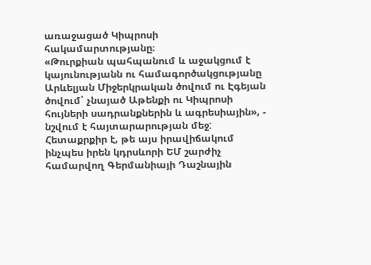առաջացած Կիպրոսի հակամարտությանը։
«Թուրքիան պահպանում և աջակցում է կայունությանն ու համագործակցությանը Արևելյան Միջերկրական ծովում ու Էգեյան ծովում՝ չնայած Աթենքի ու Կիպրոսի հույների սադրանքներին և ագրեսիային», - նշվում է հայտարարության մեջ:
Հետաքրքիր է, թե այս իրավիճակում ինչպես իրեն կդրսևորի ԵՄ շարժիչ համարվող Գերմանիայի Դաշնային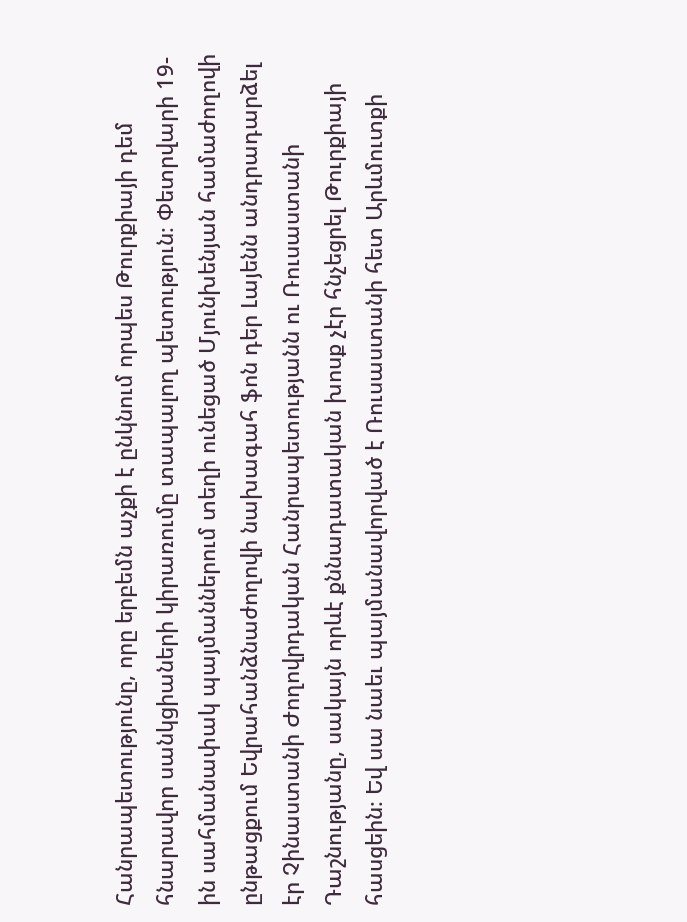Հանրապետությունը, որը երբեմն աչքի է ընկնում որպես Թուրքիայի դեմ հնարավոր սանկցիաների կիրառումը տապալող պետություն։ Փետրվարի 19-ին սահմանափակ պայմաններում տեղի ունեցած Մյունխենյան համաժողովի ընթացքում Եվրահանձնաժողովի նախագահ ֆոն դեր Լայենն անդրադարձել էր Չինաստանի Ժողովրդական Հանրապետությանն ու Ռուսաստանի Դաշնությանը, սակայն որևէ քննադատական խոսք չէր հնչեցրել Թուրքիայի հասցեին։ Եվ սա նաեւ պայմանավորված է Ռուսաստանի հետ Արևմուտքի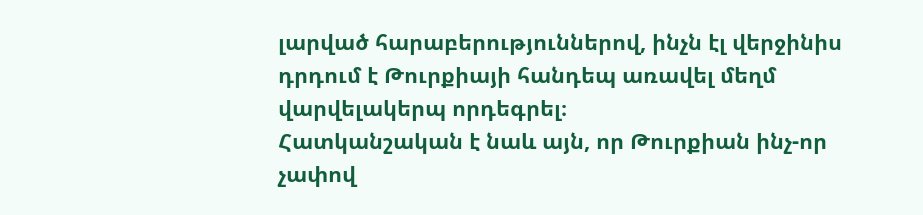լարված հարաբերություններով, ինչն էլ վերջինիս դրդում է Թուրքիայի հանդեպ առավել մեղմ վարվելակերպ որդեգրել։
Հատկանշական է նաև այն, որ Թուրքիան ինչ-որ չափով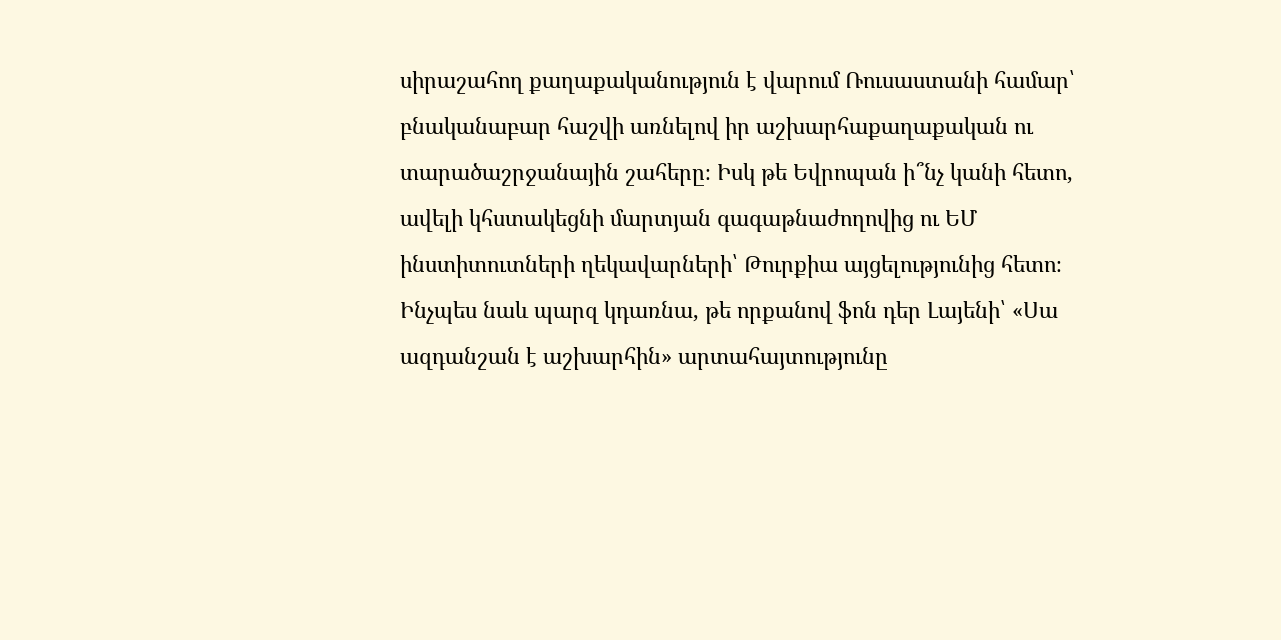սիրաշահող քաղաքականություն է վարում Ռուսաստանի համար՝ բնականաբար հաշվի առնելով իր աշխարհաքաղաքական ու տարածաշրջանային շահերը։ Իսկ թե Եվրոպան ի՞նչ կանի հետո, ավելի կհստակեցնի մարտյան գագաթնաժողովից ու ԵՄ ինստիտուտների ղեկավարների՝ Թուրքիա այցելությունից հետո։ Ինչպես նաև պարզ կդառնա, թե որքանով ֆոն դեր Լայենի՝ «Սա ազդանշան է աշխարհին» արտահայտությունը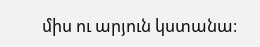միս ու արյուն կստանա։